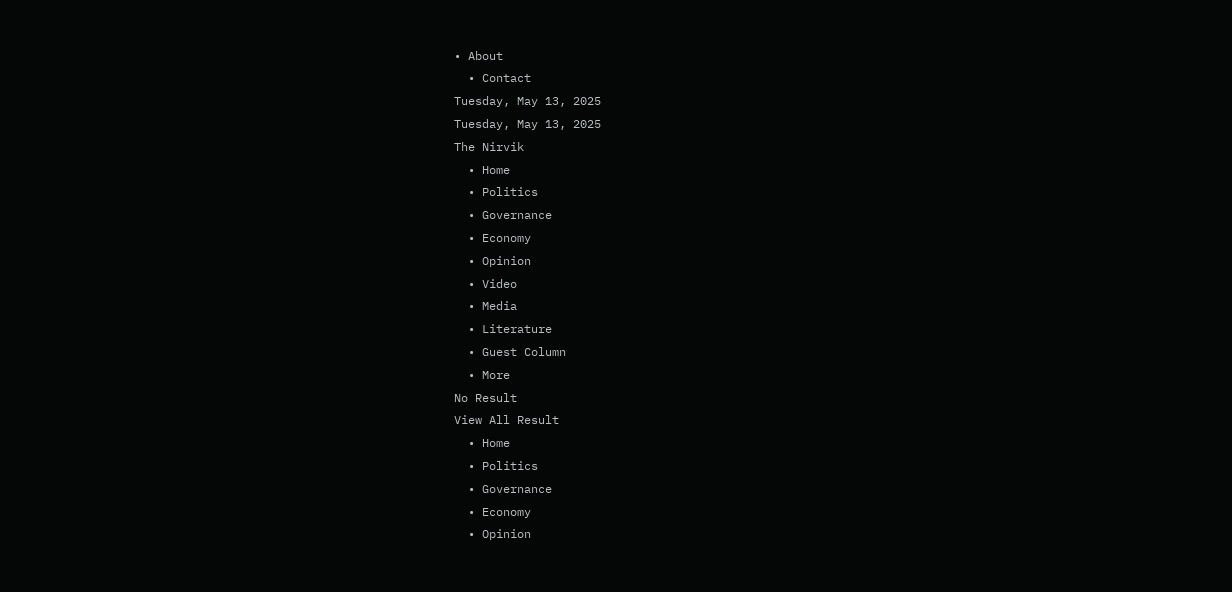• About
  • Contact
Tuesday, May 13, 2025
Tuesday, May 13, 2025
The Nirvik
  • Home
  • Politics
  • Governance
  • Economy
  • Opinion
  • Video
  • Media
  • Literature
  • Guest Column
  • More
No Result
View All Result
  • Home
  • Politics
  • Governance
  • Economy
  • Opinion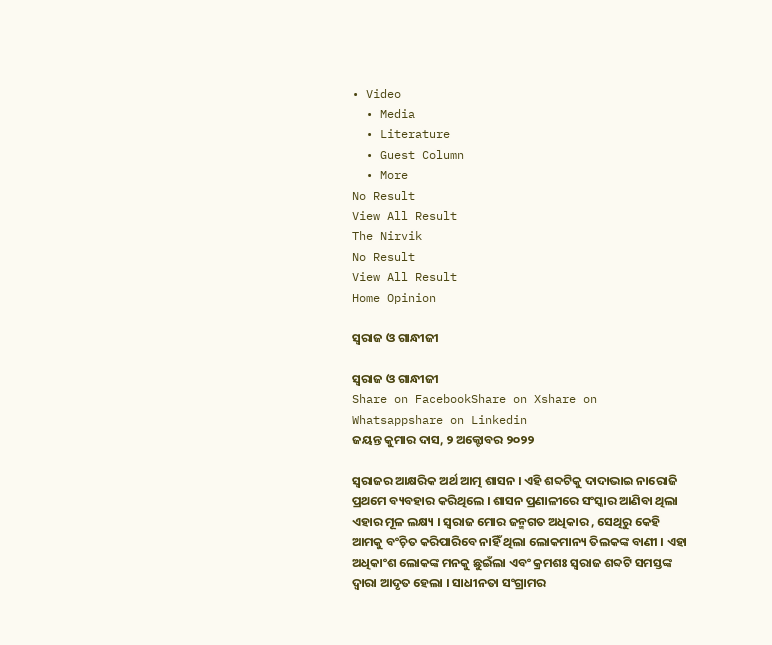• Video
  • Media
  • Literature
  • Guest Column
  • More
No Result
View All Result
The Nirvik
No Result
View All Result
Home Opinion

ସ୍ୱରାଜ ଓ ଗାନ୍ଧୀଜୀ

ସ୍ୱରାଜ ଓ ଗାନ୍ଧୀଜୀ
Share on FacebookShare on Xshare on Whatsappshare on Linkedin
ଜୟନ୍ତ କୁମାର ଦାସ, ୨ ଅକ୍ଟୋବର ୨୦୨୨

ସ୍ୱରାଜର ଆକ୍ଷରିକ ଅର୍ଥ ଆତ୍ମ ଶାସନ । ଏହି ଶବ୍ଦଟିକୁ ଦାଦାଭାଇ ନାରୋଜି ପ୍ରଥମେ ବ୍ୟବହାର କରିଥିଲେ । ଶାସନ ପ୍ରଣାଳୀରେ ସଂସ୍କାର ଆଣିବା ଥିଲା ଏହାର ମୂଳ ଲକ୍ଷ୍ୟ । ସ୍ୱରାଜ ମୋର ଜନ୍ମଗତ ଅଧିକାର , ସେଥିରୁ କେହି ଆମକୁ ବଂଚ଼ିତ କରିପାରିବେ ନାହିଁ ଥିଲା ଲୋକମାନ୍ୟ ତିଲକଙ୍କ ବାଣୀ । ଏହା ଅଧିକାଂଶ ଲୋକଙ୍କ ମନକୁ ଛୁଇଁଲା ଏବଂ କ୍ରମଶଃ ସ୍ୱରାଜ ଶବ୍ଦଟି ସମସ୍ତଙ୍କ ଦ୍ୱାରା ଆଦୃତ ହେଲା । ସାଧୀନତା ସଂଗ୍ରାମର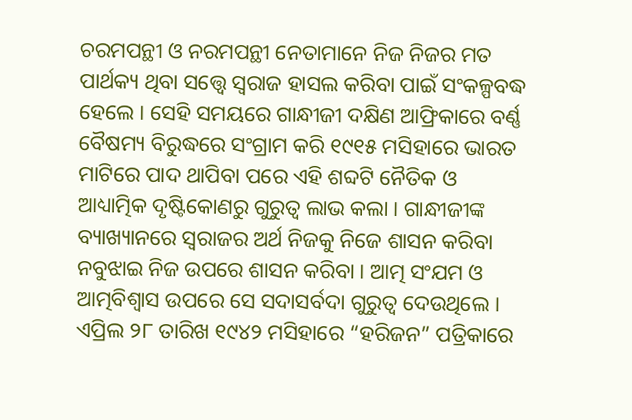ଚରମପନ୍ଥୀ ଓ ନରମପନ୍ଥୀ ନେତାମାନେ ନିଜ ନିଜର ମତ ପାର୍ଥକ୍ୟ ଥିବା ସତ୍ତ୍ୱେ ସ୍ୱରାଜ ହାସଲ କରିବା ପାଇଁ ସଂକଳ୍ପବଦ୍ଧ ହେଲେ । ସେହି ସମୟରେ ଗାନ୍ଧୀଜୀ ଦକ୍ଷିଣ ଆଫ୍ରିକାରେ ବର୍ଣ୍ଣ ବୈଷମ୍ୟ ବିରୁଦ୍ଧରେ ସଂଗ୍ରାମ କରି ୧୯୧୫ ମସିହାରେ ଭାରତ ମାଟିରେ ପାଦ ଥାପିବା ପରେ ଏହି ଶବ୍ଦଟି ନୈତିକ ଓ ଆଧ୍ୟାତ୍ମିକ ଦୃଷ୍ଟିକୋଣରୁ ଗୁରୁତ୍ବ ଲାଭ କଲା । ଗାନ୍ଧୀଜୀଙ୍କ ବ୍ୟାଖ୍ୟାନରେ ସ୍ୱରାଜର ଅର୍ଥ ନିଜକୁ ନିଜେ ଶାସନ କରିବା ନବୁଝାଇ ନିଜ ଉପରେ ଶାସନ କରିବା । ଆତ୍ମ ସଂଯମ ଓ ଆତ୍ମବିଶ୍ବାସ ଉପରେ ସେ ସଦାସର୍ବଦା ଗୁରୁତ୍ବ ଦେଉଥିଲେ । ଏପ୍ରିଲ ୨୮ ତାରିଖ ୧୯୪୨ ମସିହାରେ “ହରିଜନ” ପତ୍ରିକାରେ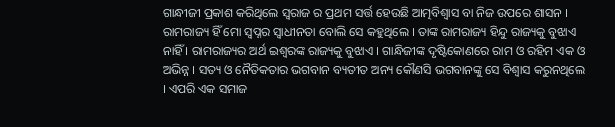ଗାନ୍ଧୀଜୀ ପ୍ରକାଶ କରିଥିଲେ ସ୍ୱରାଜ ର ପ୍ରଥମ ସର୍ତ୍ତ ହେଉଛି ଆତ୍ମବିଶ୍ବାସ ବା ନିଜ ଉପରେ ଶାସନ । ରାମରାଜ୍ୟ ହିଁ ମୋ ସ୍ୱପ୍ନର ସ୍ୱାଧୀନତା ବୋଲି ସେ କହୁଥିଲେ । ତାଙ୍କ ରାମରାଜ୍ୟ ହିନ୍ଦୁ ରାଜ୍ୟକୁ ବୁଝାଏ ନାହିଁ । ରାମରାଜ୍ୟର ଅର୍ଥ ଇଶ୍ୱରଙ୍କ ରାଜ୍ୟକୁ ବୁଝାଏ । ଗାନ୍ଧିଜୀଙ୍କ ଦୃଷ୍ଟିକୋଣରେ ରାମ ଓ ରହିମ ଏକ ଓ ଅଭିନ୍ନ । ସତ୍ୟ ଓ ନୈତିକତାର ଭଗବାନ ବ୍ୟତୀତ ଅନ୍ୟ କୌଣସି ଭଗବାନଙ୍କୁ ସେ ବିଶ୍ବାସ କରୁନଥିଲେ । ଏପରି ଏକ ସମାଜ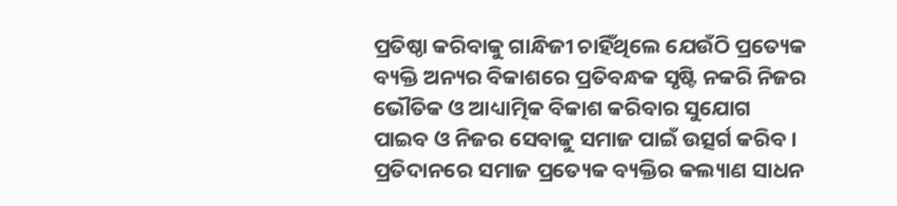ପ୍ରତିଷ୍ଠା କରିବାକୁ ଗାନ୍ଧିଜୀ ଚାହିଁଥିଲେ ଯେଉଁଠି ପ୍ରତ୍ୟେକ ବ୍ୟକ୍ତି ଅନ୍ୟର ବିକାଶରେ ପ୍ରତିବନ୍ଧକ ସୃଷ୍ଟି ନକରି ନିଜର ଭୌତିକ ଓ ଆଧ୍ୟାତ୍ମିକ ବିକାଶ କରିବାର ସୁଯୋଗ ପାଇବ ଓ ନିଜର ସେବାକୁ ସମାଜ ପାଇଁ ଉତ୍ସର୍ଗ କରିବ । ପ୍ରତିଦାନରେ ସମାଜ ପ୍ରତ୍ୟେକ ବ୍ୟକ୍ତିର କଲ୍ୟାଣ ସାଧନ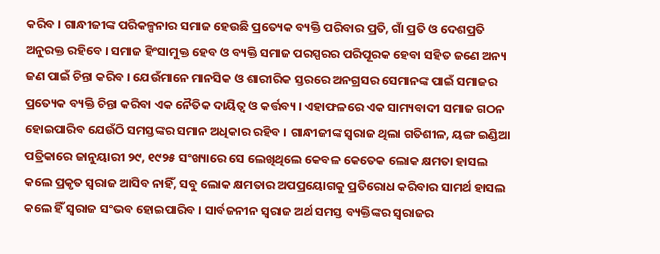କରିବ । ଗାନ୍ଧୀଜୀଙ୍କ ପରିକଳ୍ପନାର ସମାଜ ହେଉଛି ପ୍ରତ୍ୟେକ ବ୍ୟକ୍ତି ପରିବାର ପ୍ରତି, ଗାଁ ପ୍ରତି ଓ ଦେଶପ୍ରତି ଅନୁରକ୍ତ ରହିବେ । ସମାଜ ହିଂସାମୁକ୍ତ ହେବ ଓ ବ୍ୟକ୍ତି ସମାଜ ପରସ୍ପରର ପରିପୂରକ ହେବା ସହିତ ଜଣେ ଅନ୍ୟ ଜଣ ପାଇଁ ଚିନ୍ତା କରିବ । ଯେଉଁମାନେ ମାନସିକ ଓ ଶାରୀରିକ ସ୍ତରରେ ଅନଗ୍ରସର ସେମାନଙ୍କ ପାଇଁ ସମାଜର ପ୍ରତ୍ୟେକ ବ୍ୟକ୍ତି ଚିନ୍ତା କରିବା ଏକ ନୈତିକ ଦାୟିତ୍ଵ ଓ କର୍ତ୍ତବ୍ୟ । ଏହାଫଳରେ ଏକ ସାମ୍ୟବାଦୀ ସମାଜ ଗଠନ ହୋଇପାରିବ ଯେଉଁଠି ସମସ୍ତଙ୍କର ସମାନ ଅଧିକାର ରହିବ । ଗାନ୍ଧୀଜୀଙ୍କ ସ୍ୱରାଜ ଥିଲା ଗତିଶୀଳ, ୟଙ୍ଗ ଇଣ୍ଡିଆ ପତ୍ରିକାରେ ଜାନୁୟାରୀ ୨୯, ୧୯୨୫ ସଂଖ୍ୟାରେ ସେ ଲେଖିଥିଲେ କେବଳ କେତେକ ଲୋକ କ୍ଷମତା ହାସଲ କଲେ ପ୍ରକୃତ ସ୍ୱରାଜ ଆସିବ ନାହିଁ, ସବୁ ଲୋକ କ୍ଷମତାର ଅପପ୍ରୟୋଗକୁ ପ୍ରତିରୋଧ କରିବାର ସାମର୍ଥ ହାସଲ କଲେ ହିଁ ସ୍ୱରାଜ ସଂଭବ ହୋଇପାରିବ । ସାର୍ବଜନୀନ ସ୍ଵରାଜ ଅର୍ଥ ସମସ୍ତ ବ୍ୟକ୍ତିଙ୍କର ସ୍ଵରାଜର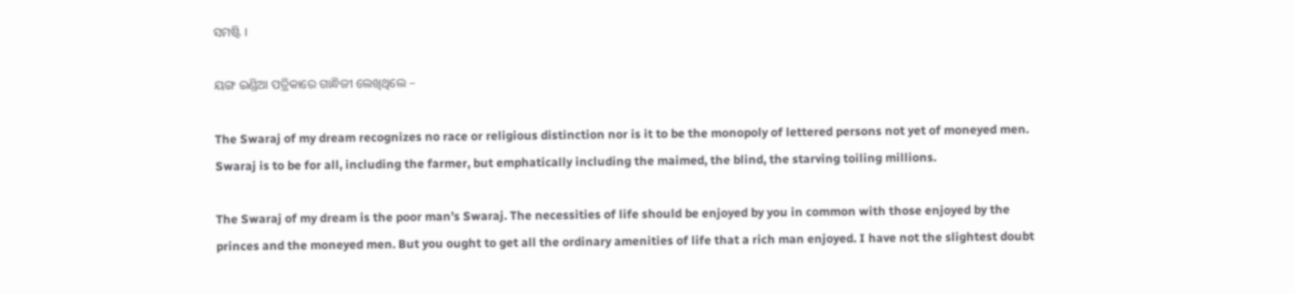ସମଷ୍ଟି ।

ୟଙ୍ଗ ଇଣ୍ଡିଆ ପତ୍ରିକାରେ ଗାନ୍ଧିଜୀ ଲେଖିଥିଲେ –

The Swaraj of my dream recognizes no race or religious distinction nor is it to be the monopoly of lettered persons not yet of moneyed men. Swaraj is to be for all, including the farmer, but emphatically including the maimed, the blind, the starving toiling millions.

The Swaraj of my dream is the poor man’s Swaraj. The necessities of life should be enjoyed by you in common with those enjoyed by the princes and the moneyed men. But you ought to get all the ordinary amenities of life that a rich man enjoyed. I have not the slightest doubt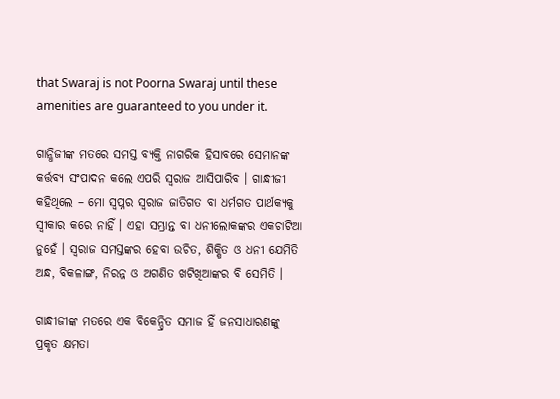that Swaraj is not Poorna Swaraj until these amenities are guaranteed to you under it.

ଗାନ୍ଧିଜୀଙ୍କ ମତରେ ସମସ୍ତ ବ୍ୟକ୍ତି ନାଗରିକ ହିସାବରେ ସେମାନଙ୍କ କର୍ତ୍ତବ୍ୟ ସଂପାଦନ କଲେ ଏପରି ସ୍ୱରାଜ ଆସିପାରିବ । ଗାନ୍ଧୀଜୀ କହିଥିଲେ – ମୋ ସ୍ୱପ୍ନର ସ୍ୱରାଜ ଜାତିଗତ ବା ଧର୍ମଗତ ପାର୍ଥକ୍ୟକୁ ସ୍ୱୀକାର କରେ ନାହିଁ । ଏହା ସମ୍ଭ୍ରାନ୍ତ ବା ଧନୀଲୋକଙ୍କର ଏକଚାଟିଆ ନୁହେଁ । ସ୍ୱରାଜ ସମସ୍ତଙ୍କର ହେବା ଉଚିତ, ଶିକ୍ଷିତ ଓ ଧନୀ ଯେମିତି ଅନ୍ଧ, ବିକଳାଙ୍ଗ, ନିରନ୍ନ ଓ ଅଗଣିତ ଖଟିଖିଆଙ୍କର ବି ସେମିତି ।

ଗାନ୍ଧୀଜୀଙ୍କ ମତରେ ଏକ ବିକେନ୍ଦ୍ରିତ ସମାଜ ହିଁ ଜନସାଧାରଣଙ୍କୁ ପ୍ରକୃତ କ୍ଷମତା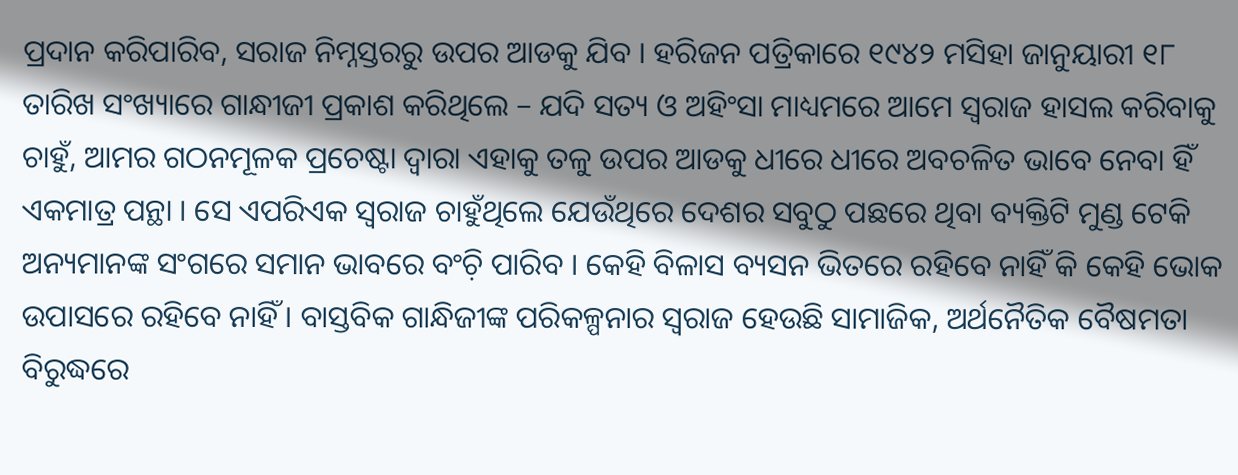ପ୍ରଦାନ କରିପାରିବ, ସରାଜ ନିମ୍ନସ୍ତରରୁ ଉପର ଆଡକୁ ଯିବ । ହରିଜନ ପତ୍ରିକାରେ ୧୯୪୨ ମସିହା ଜାନୁୟାରୀ ୧୮ ତାରିଖ ସଂଖ୍ୟାରେ ଗାନ୍ଧୀଜୀ ପ୍ରକାଶ କରିଥିଲେ – ଯଦି ସତ୍ୟ ଓ ଅହିଂସା ମାଧ୍ୟମରେ ଆମେ ସ୍ଵରାଜ ହାସଲ କରିବାକୁ ଚାହୁଁ, ଆମର ଗଠନମୂଳକ ପ୍ରଚେଷ୍ଟା ଦ୍ବାରା ଏହାକୁ ତଳୁ ଉପର ଆଡକୁ ଧୀରେ ଧୀରେ ଅବଚଳିତ ଭାବେ ନେବା ହିଁ ଏକମାତ୍ର ପନ୍ଥା । ସେ ଏପରିଏକ ସ୍ଵରାଜ ଚାହୁଁଥିଲେ ଯେଉଁଥିରେ ଦେଶର ସବୁଠୁ ପଛରେ ଥିବା ବ୍ୟକ୍ତିଟି ମୁଣ୍ଡ ଟେକି ଅନ୍ୟମାନଙ୍କ ସଂଗରେ ସମାନ ଭାବରେ ବଂଚ଼ି ପାରିବ । କେହି ବିଳାସ ବ୍ୟସନ ଭିତରେ ରହିବେ ନାହିଁ କି କେହି ଭୋକ ଉପାସରେ ରହିବେ ନାହିଁ । ବାସ୍ତବିକ ଗାନ୍ଧିଜୀଙ୍କ ପରିକଳ୍ପନାର ସ୍ୱରାଜ ହେଉଛି ସାମାଜିକ, ଅର୍ଥନୈତିକ ବୈଷମତା ବିରୁଦ୍ଧରେ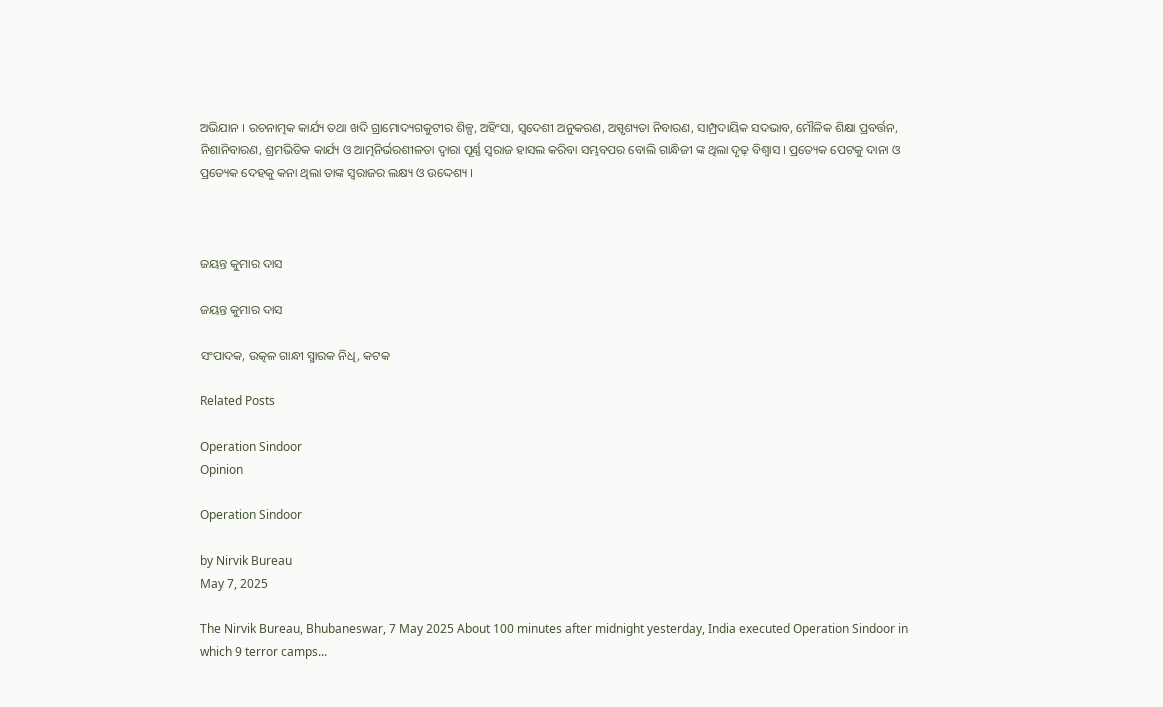ଅଭିଯାନ । ରଚନାତ୍ମକ କାର୍ଯ୍ୟ ତଥା ଖଦି ଗ୍ରାମୋଦ୍ୟଗକୁଟୀର ଶିଳ୍ପ, ଅହିଂସା, ସ୍ୱଦେଶୀ ଅନୁକରଣ, ଅସ୍ପୃଶ୍ୟତା ନିବାରଣ, ସାମ୍ପ୍ରଦାୟିକ ସଦଭାବ, ମୌଳିକ ଶିକ୍ଷା ପ୍ରବର୍ତ୍ତନ, ନିଶାନିବାରଣ, ଶ୍ରମଭିତିକ କାର୍ଯ୍ୟ ଓ ଆତ୍ମନିର୍ଭରଶୀଳତା ଦ୍ୱାରା ପୂର୍ଣ୍ଣ ସ୍ୱରାଜ ହାସଲ କରିବା ସମ୍ଭବପର ବୋଲି ଗାନ୍ଧିଜୀ ଙ୍କ ଥିଲା ଦୃଢ଼ ବିଶ୍ୱାସ । ପ୍ରତ୍ୟେକ ପେଟକୁ ଦାନା ଓ ପ୍ରତ୍ୟେକ ଦେହକୁ କନା ଥିଲା ତାଙ୍କ ସ୍ୱରାଜର ଲକ୍ଷ୍ୟ ଓ ଉଦ୍ଦେଶ୍ୟ ।



ଜୟନ୍ତ କୁମାର ଦାସ

ଜୟନ୍ତ କୁମାର ଦାସ

ସଂପାଦକ, ଉତ୍କଳ ଗାନ୍ଧୀ ସ୍ମାରକ ନିଧି, କଟକ

Related Posts

Operation Sindoor
Opinion

Operation Sindoor

by Nirvik Bureau
May 7, 2025

The Nirvik Bureau, Bhubaneswar, 7 May 2025 About 100 minutes after midnight yesterday, India executed Operation Sindoor in which 9 terror camps...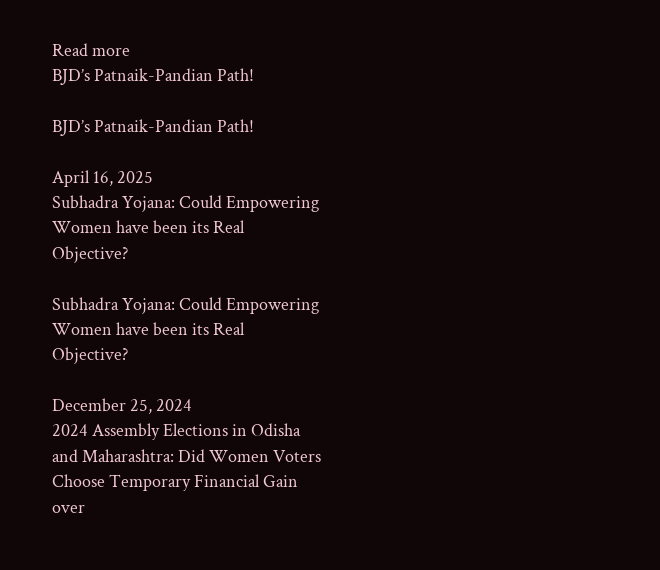Read more
BJD’s Patnaik-Pandian Path!

BJD’s Patnaik-Pandian Path!

April 16, 2025
Subhadra Yojana: Could Empowering Women have been its Real Objective?

Subhadra Yojana: Could Empowering Women have been its Real Objective?

December 25, 2024
2024 Assembly Elections in Odisha and Maharashtra: Did Women Voters Choose Temporary Financial Gain over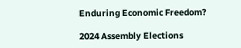Enduring Economic Freedom?

2024 Assembly Elections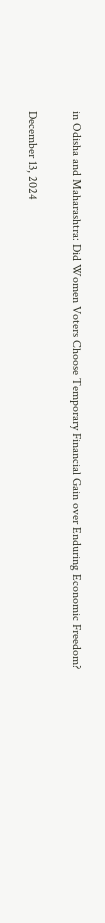in Odisha and Maharashtra: Did Women Voters Choose Temporary Financial Gain over Enduring Economic Freedom?

December 13, 2024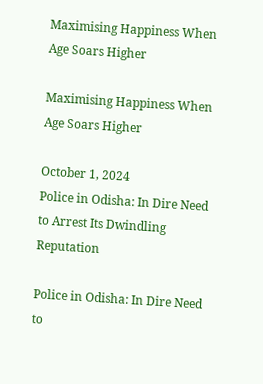Maximising Happiness When Age Soars Higher

Maximising Happiness When Age Soars Higher

October 1, 2024
Police in Odisha: In Dire Need to Arrest Its Dwindling Reputation

Police in Odisha: In Dire Need to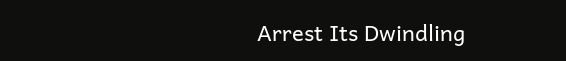Arrest Its Dwindling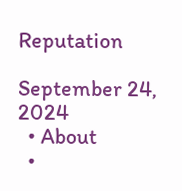Reputation

September 24, 2024
  • About
  •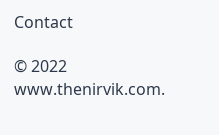Contact

© 2022 www.thenirvik.com.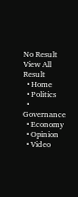No Result
View All Result
  • Home
  • Politics
  • Governance
  • Economy
  • Opinion
  • Video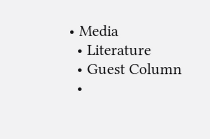• Media
  • Literature
  • Guest Column
  •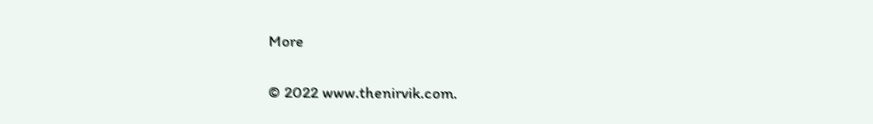More

© 2022 www.thenirvik.com.